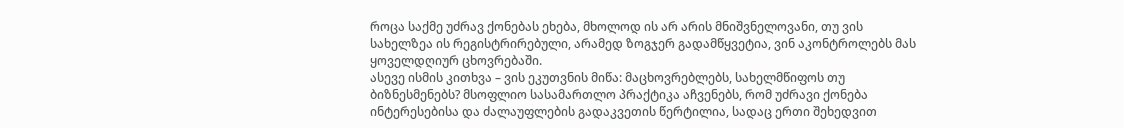როცა საქმე უძრავ ქონებას ეხება, მხოლოდ ის არ არის მნიშვნელოვანი, თუ ვის სახელზეა ის რეგისტრირებული, არამედ ზოგჯერ გადამწყვეტია, ვინ აკონტროლებს მას ყოველდღიურ ცხოვრებაში.
ასევე ისმის კითხვა – ვის ეკუთვნის მიწა: მაცხოვრებლებს, სახელმწიფოს თუ ბიზნესმენებს? მსოფლიო სასამართლო პრაქტიკა აჩვენებს, რომ უძრავი ქონება ინტერესებისა და ძალაუფლების გადაკვეთის წერტილია, სადაც ერთი შეხედვით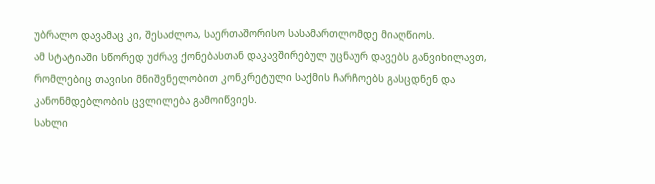უბრალო დავამაც კი, შესაძლოა, საერთაშორისო სასამართლომდე მიაღწიოს.
ამ სტატიაში სწორედ უძრავ ქონებასთან დაკავშირებულ უცნაურ დავებს განვიხილავთ, რომლებიც თავისი მნიშვნელობით კონკრეტული საქმის ჩარჩოებს გასცდნენ და კანონმდებლობის ცვლილება გამოიწვიეს.
სახლი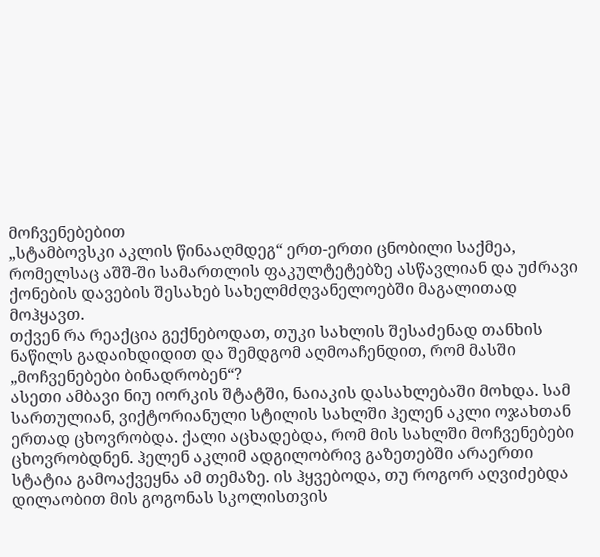მოჩვენებებით
„სტამბოვსკი აკლის წინააღმდეგ“ ერთ-ერთი ცნობილი საქმეა, რომელსაც აშშ-ში სამართლის ფაკულტეტებზე ასწავლიან და უძრავი ქონების დავების შესახებ სახელმძღვანელოებში მაგალითად მოჰყავთ.
თქვენ რა რეაქცია გექნებოდათ, თუკი სახლის შესაძენად თანხის ნაწილს გადაიხდიდით და შემდგომ აღმოაჩენდით, რომ მასში „მოჩვენებები ბინადრობენ“?
ასეთი ამბავი ნიუ იორკის შტატში, ნაიაკის დასახლებაში მოხდა. სამ სართულიან, ვიქტორიანული სტილის სახლში ჰელენ აკლი ოჯახთან ერთად ცხოვრობდა. ქალი აცხადებდა, რომ მის სახლში მოჩვენებები ცხოვრობდნენ. ჰელენ აკლიმ ადგილობრივ გაზეთებში არაერთი სტატია გამოაქვეყნა ამ თემაზე. ის ჰყვებოდა, თუ როგორ აღვიძებდა დილაობით მის გოგონას სკოლისთვის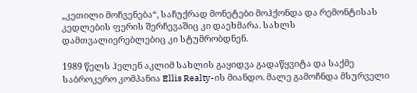„კეთილი მოჩვენება“, საჩუქრად მონეტები მოჰქონდა და რემონტისას კედლების ფერის შერჩევაშიც კი დაეხმარა. სახლს დამთვალიერებლებიც კი სტუმრობდნენ.

1989 წელს ჰელენ აკლიმ სახლის გაყიდვა გადაწყვიტა და საქმე საბროკერო კომპანია Ellis Realty-ის მიანდო. მალე გამოჩნდა მსურველი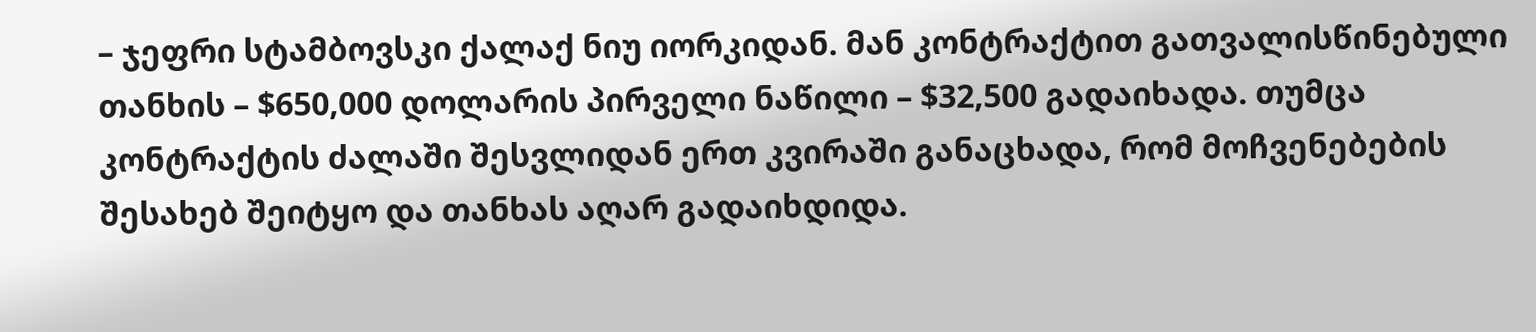– ჯეფრი სტამბოვსკი ქალაქ ნიუ იორკიდან. მან კონტრაქტით გათვალისწინებული თანხის – $650,000 დოლარის პირველი ნაწილი – $32,500 გადაიხადა. თუმცა კონტრაქტის ძალაში შესვლიდან ერთ კვირაში განაცხადა, რომ მოჩვენებების შესახებ შეიტყო და თანხას აღარ გადაიხდიდა.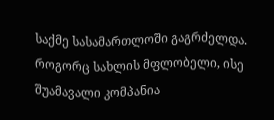საქმე სასამართლოში გაგრძელდა. როგორც სახლის მფლობელი, ისე შუამავალი კომპანია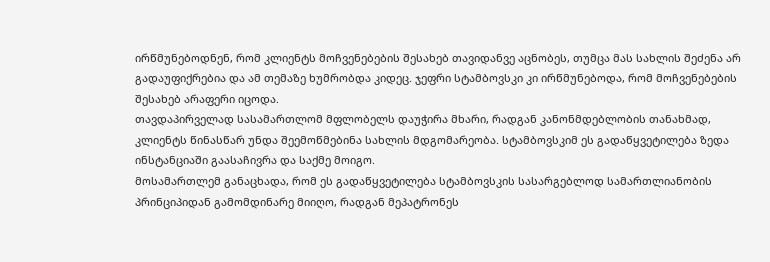ირწმუნებოდნენ, რომ კლიენტს მოჩვენებების შესახებ თავიდანვე აცნობეს, თუმცა მას სახლის შეძენა არ გადაუფიქრებია და ამ თემაზე ხუმრობდა კიდეც. ჯეფრი სტამბოვსკი კი ირწმუნებოდა, რომ მოჩვენებების შესახებ არაფერი იცოდა.
თავდაპირველად სასამართლომ მფლობელს დაუჭირა მხარი, რადგან კანონმდებლობის თანახმად, კლიენტს წინასწარ უნდა შეემოწმებინა სახლის მდგომარეობა. სტამბოვსკიმ ეს გადაწყვეტილება ზედა ინსტანციაში გაასაჩივრა და საქმე მოიგო.
მოსამართლემ განაცხადა, რომ ეს გადაწყვეტილება სტამბოვსკის სასარგებლოდ სამართლიანობის პრინციპიდან გამომდინარე მიიღო, რადგან მეპატრონეს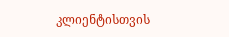კლიენტისთვის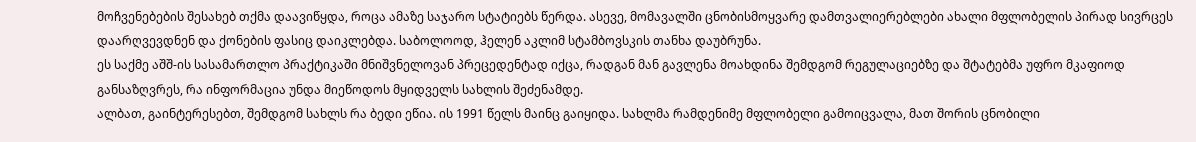მოჩვენებების შესახებ თქმა დაავიწყდა, როცა ამაზე საჯარო სტატიებს წერდა. ასევე, მომავალში ცნობისმოყვარე დამთვალიერებლები ახალი მფლობელის პირად სივრცეს დაარღვევდნენ და ქონების ფასიც დაიკლებდა. საბოლოოდ, ჰელენ აკლიმ სტამბოვსკის თანხა დაუბრუნა.
ეს საქმე აშშ-ის სასამართლო პრაქტიკაში მნიშვნელოვან პრეცედენტად იქცა, რადგან მან გავლენა მოახდინა შემდგომ რეგულაციებზე და შტატებმა უფრო მკაფიოდ განსაზღვრეს, რა ინფორმაცია უნდა მიეწოდოს მყიდველს სახლის შეძენამდე.
ალბათ, გაინტერესებთ, შემდგომ სახლს რა ბედი ეწია. ის 1991 წელს მაინც გაიყიდა. სახლმა რამდენიმე მფლობელი გამოიცვალა, მათ შორის ცნობილი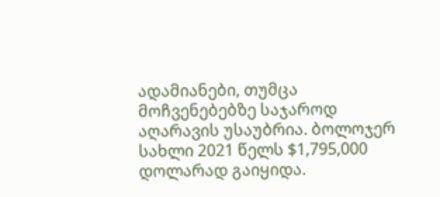ადამიანები, თუმცა მოჩვენებებზე საჯაროდ აღარავის უსაუბრია. ბოლოჯერ სახლი 2021 წელს $1,795,000 დოლარად გაიყიდა.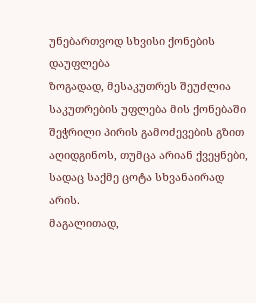უნებართვოდ სხვისი ქონების დაუფლება
ზოგადად, მესაკუთრეს შეუძლია საკუთრების უფლება მის ქონებაში შეჭრილი პირის გამოძევების გზით აღიდგინოს, თუმცა არიან ქვეყნები, სადაც საქმე ცოტა სხვანაირად არის.
მაგალითად,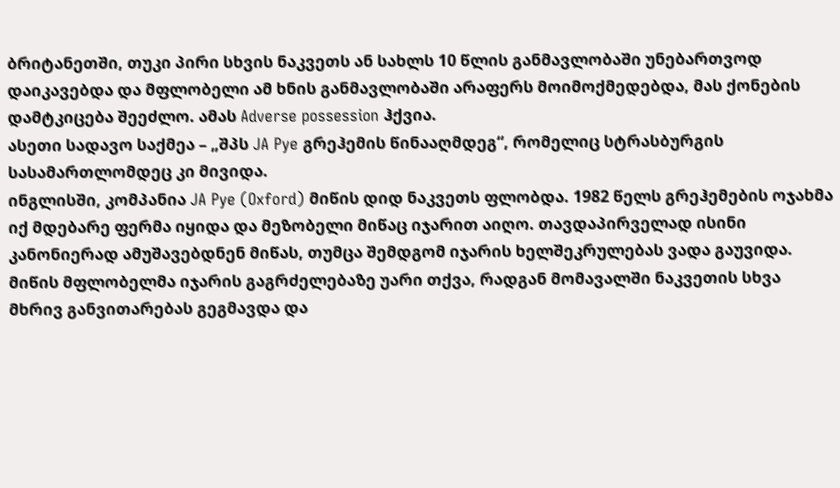ბრიტანეთში, თუკი პირი სხვის ნაკვეთს ან სახლს 10 წლის განმავლობაში უნებართვოდ დაიკავებდა და მფლობელი ამ ხნის განმავლობაში არაფერს მოიმოქმედებდა, მას ქონების დამტკიცება შეეძლო. ამას Adverse possession ჰქვია.
ასეთი სადავო საქმეა – „შპს JA Pye გრეჰემის წინააღმდეგ“, რომელიც სტრასბურგის სასამართლომდეც კი მივიდა.
ინგლისში, კომპანია JA Pye (Oxford) მიწის დიდ ნაკვეთს ფლობდა. 1982 წელს გრეჰემების ოჯახმა იქ მდებარე ფერმა იყიდა და მეზობელი მიწაც იჯარით აიღო. თავდაპირველად ისინი კანონიერად ამუშავებდნენ მიწას, თუმცა შემდგომ იჯარის ხელშეკრულებას ვადა გაუვიდა. მიწის მფლობელმა იჯარის გაგრძელებაზე უარი თქვა, რადგან მომავალში ნაკვეთის სხვა მხრივ განვითარებას გეგმავდა და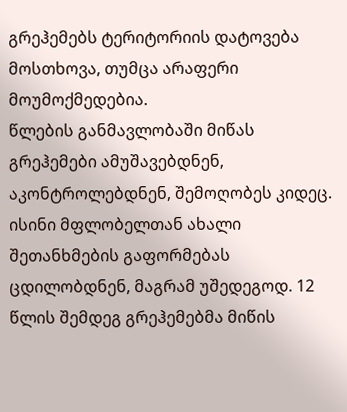გრეჰემებს ტერიტორიის დატოვება მოსთხოვა, თუმცა არაფერი მოუმოქმედებია.
წლების განმავლობაში მიწას გრეჰემები ამუშავებდნენ, აკონტროლებდნენ, შემოღობეს კიდეც. ისინი მფლობელთან ახალი შეთანხმების გაფორმებას ცდილობდნენ, მაგრამ უშედეგოდ. 12 წლის შემდეგ გრეჰემებმა მიწის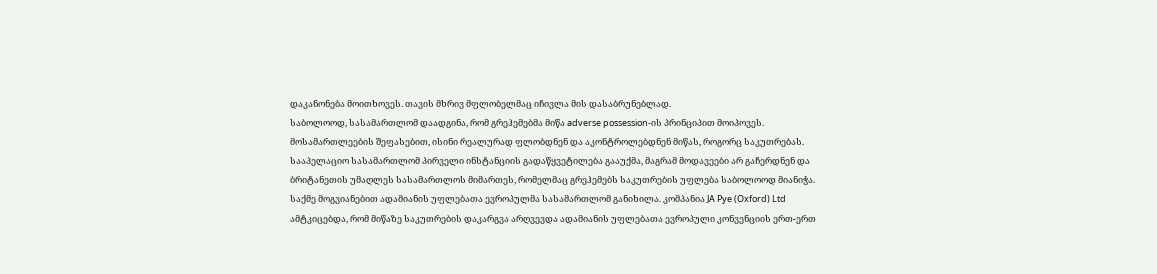დაკანონება მოითხოვეს. თავის მხრივ მფლობელმაც იჩივლა მის დასაბრუნებლად.
საბოლოოდ, სასამართლომ დაადგინა, რომ გრეჰემებმა მიწა adverse possession-ის პრინციპით მოიპოვეს. მოსამართლეების შეფასებით, ისინი რეალურად ფლობდნენ და აკონტროლებდნენ მიწას, როგორც საკუთრებას. სააპელაციო სასამართლომ პირველი ინსტანციის გადაწყვეტილება გააუქმა, მაგრამ მოდავეები არ გაჩერდნენ და ბრიტანეთის უმაღლეს სასამართლოს მიმართეს, რომელმაც გრეჰემებს საკუთრების უფლება საბოლოოდ მიანიჭა.
საქმე მოგვიანებით ადამიანის უფლებათა ევროპულმა სასამართლომ განიხილა. კომპანია JA Pye (Oxford) Ltd ამტკიცებდა, რომ მიწაზე საკუთრების დაკარგვა არღვევდა ადამიანის უფლებათა ევროპული კონვენციის ერთ-ერთ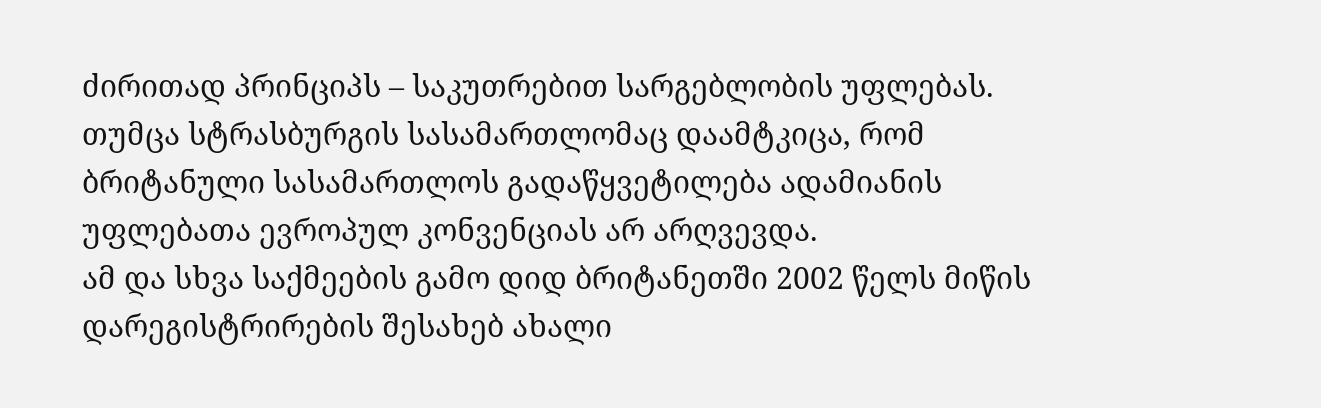ძირითად პრინციპს – საკუთრებით სარგებლობის უფლებას. თუმცა სტრასბურგის სასამართლომაც დაამტკიცა, რომ ბრიტანული სასამართლოს გადაწყვეტილება ადამიანის უფლებათა ევროპულ კონვენციას არ არღვევდა.
ამ და სხვა საქმეების გამო დიდ ბრიტანეთში 2002 წელს მიწის დარეგისტრირების შესახებ ახალი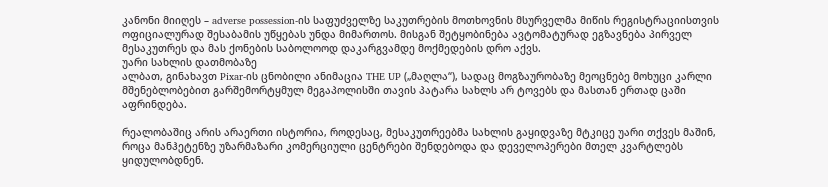კანონი მიიღეს – adverse possession-ის საფუძველზე საკუთრების მოთხოვნის მსურველმა მიწის რეგისტრაციისთვის ოფიციალურად შესაბამის უწყებას უნდა მიმართოს. მისგან შეტყობინება ავტომატურად ეგზავნება პირველ მესაკუთრეს და მას ქონების საბოლოოდ დაკარგვამდე მოქმედების დრო აქვს.
უარი სახლის დათმობაზე
ალბათ, გინახავთ Pixar-ის ცნობილი ანიმაცია THE UP („მაღლა“), სადაც მოგზაურობაზე მეოცნებე მოხუცი კარლი მშენებლობებით გარშემორტყმულ მეგაპოლისში თავის პატარა სახლს არ ტოვებს და მასთან ერთად ცაში აფრინდება.

რეალობაშიც არის არაერთი ისტორია, როდესაც, მესაკუთრეებმა სახლის გაყიდვაზე მტკიცე უარი თქვეს მაშინ, როცა მანჰეტენზე უზარმაზარი კომერციული ცენტრები შენდებოდა და დეველოპერები მთელ კვარტლებს ყიდულობდნენ.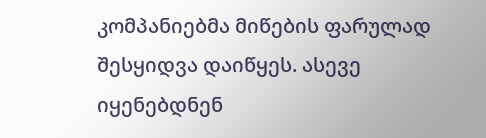კომპანიებმა მიწების ფარულად შესყიდვა დაიწყეს. ასევე იყენებდნენ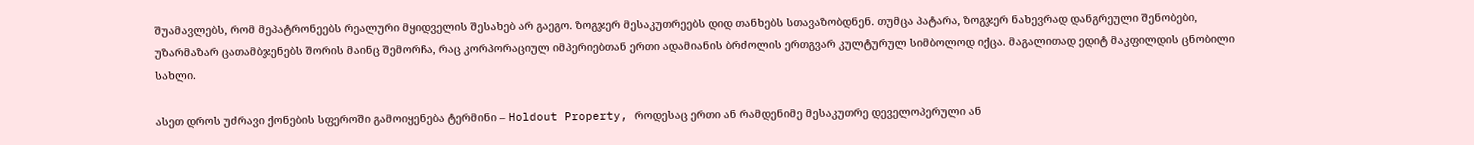შუამავლებს, რომ მეპატრონეებს რეალური მყიდველის შესახებ არ გაეგო. ზოგჯერ მესაკუთრეებს დიდ თანხებს სთავაზობდნენ. თუმცა პატარა, ზოგჯერ ნახევრად დანგრეული შენობები, უზარმაზარ ცათამბჯენებს შორის მაინც შემორჩა, რაც კორპორაციულ იმპერიებთან ერთი ადამიანის ბრძოლის ერთგვარ კულტურულ სიმბოლოდ იქცა. მაგალითად ედიტ მაკფილდის ცნობილი სახლი.

ასეთ დროს უძრავი ქონების სფეროში გამოიყენება ტერმინი – Holdout Property, როდესაც ერთი ან რამდენიმე მესაკუთრე დეველოპერული ან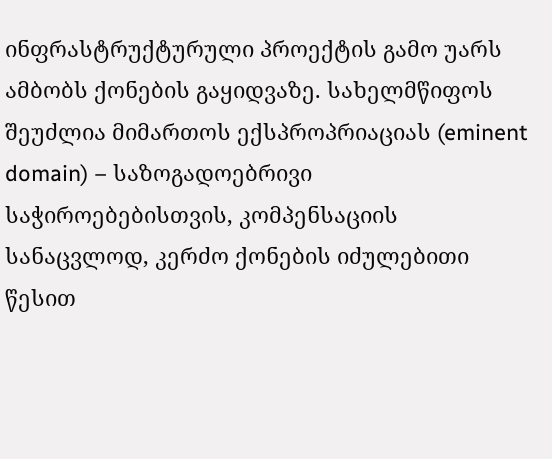ინფრასტრუქტურული პროექტის გამო უარს ამბობს ქონების გაყიდვაზე. სახელმწიფოს შეუძლია მიმართოს ექსპროპრიაციას (eminent domain) – საზოგადოებრივი საჭიროებებისთვის, კომპენსაციის სანაცვლოდ, კერძო ქონების იძულებითი წესით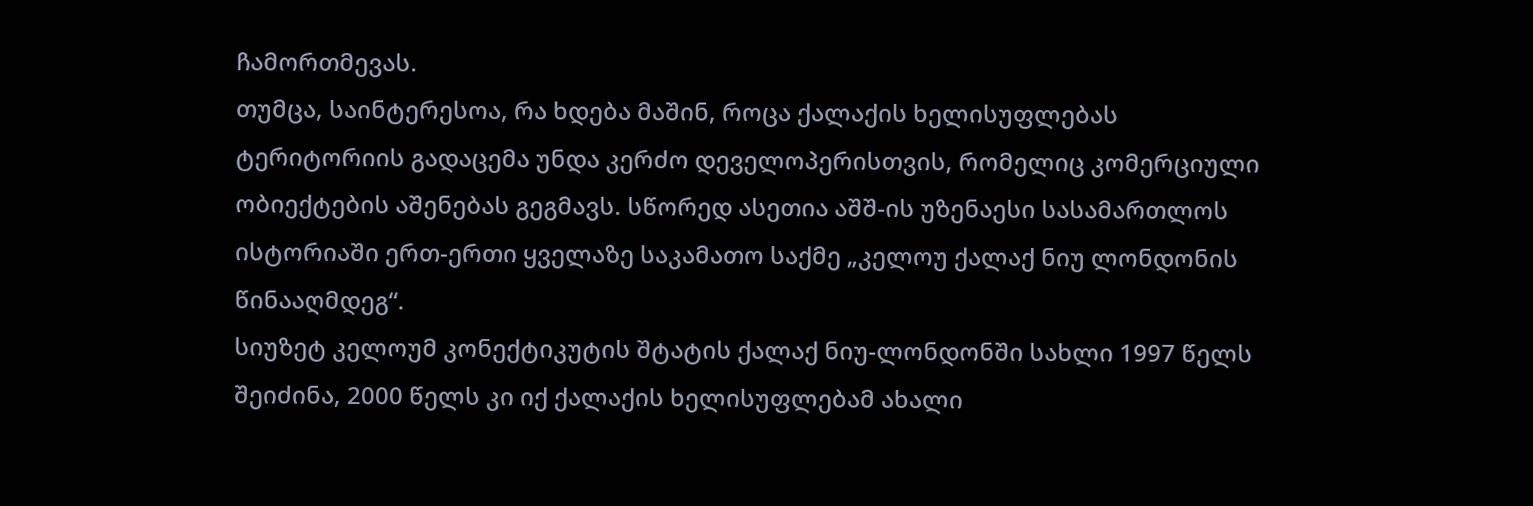ჩამორთმევას.
თუმცა, საინტერესოა, რა ხდება მაშინ, როცა ქალაქის ხელისუფლებას ტერიტორიის გადაცემა უნდა კერძო დეველოპერისთვის, რომელიც კომერციული ობიექტების აშენებას გეგმავს. სწორედ ასეთია აშშ-ის უზენაესი სასამართლოს ისტორიაში ერთ-ერთი ყველაზე საკამათო საქმე „კელოუ ქალაქ ნიუ ლონდონის წინააღმდეგ“.
სიუზეტ კელოუმ კონექტიკუტის შტატის ქალაქ ნიუ-ლონდონში სახლი 1997 წელს შეიძინა, 2000 წელს კი იქ ქალაქის ხელისუფლებამ ახალი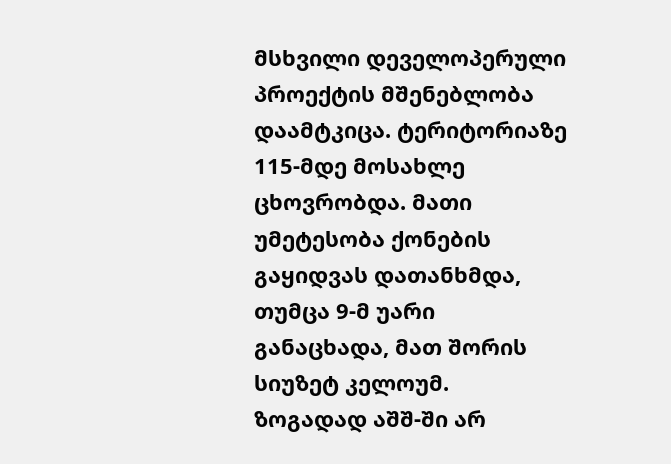მსხვილი დეველოპერული პროექტის მშენებლობა დაამტკიცა. ტერიტორიაზე 115-მდე მოსახლე ცხოვრობდა. მათი უმეტესობა ქონების გაყიდვას დათანხმდა, თუმცა 9-მ უარი განაცხადა, მათ შორის სიუზეტ კელოუმ.
ზოგადად აშშ-ში არ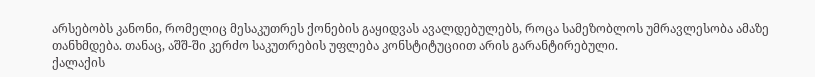არსებობს კანონი, რომელიც მესაკუთრეს ქონების გაყიდვას ავალდებულებს, როცა სამეზობლოს უმრავლესობა ამაზე თანხმდება. თანაც, აშშ-ში კერძო საკუთრების უფლება კონსტიტუციით არის გარანტირებული.
ქალაქის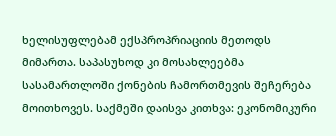ხელისუფლებამ ექსპროპრიაციის მეთოდს მიმართა. საპასუხოდ კი მოსახლეებმა სასამართლოში ქონების ჩამორთმევის შეჩერება მოითხოვეს. საქმეში დაისვა კითხვა: ეკონომიკური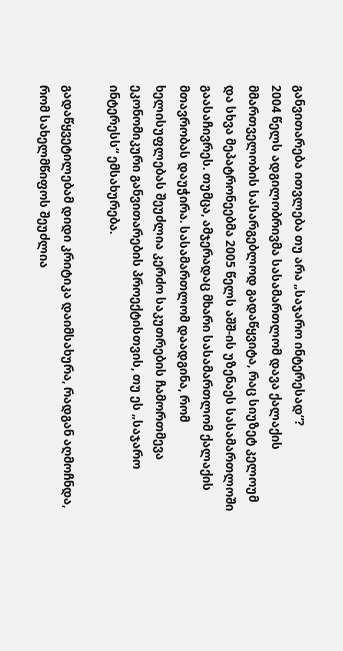განვითარება ითვლება თუ არა „საჯარო ინტერესად“?
2004 წელს ადგილობრივმა სასამართლომ დავა ქალაქის მმართველობის სასარგებლოდ გადაწყვიტა, რაც სიუზეტ კელოუმ და სხვა მეპატრონეებმა 2005 წელს აშშ-ის უზენაეს სასამართლოში გაასაჩივრეს. თუმცა, ამჯერადაც მხარი სასამართლომ ქალაქის მთავრობას დაუჭირა. სასამართლომ დაადგინა, რომ ხელისუფლებას შეუძლია კერძო საკუთრების ჩამორთმევა ეკონომიკური განვითარების პროექტისთვის, თუ ეს „საჯარო ინტერესს“ ემსახურება.

გადაწყვეტილებამ დიდი კრიტიკა დაიმსახურა, რადგან აღმოჩნდა, რომ სახელმწიფოს შეუძლია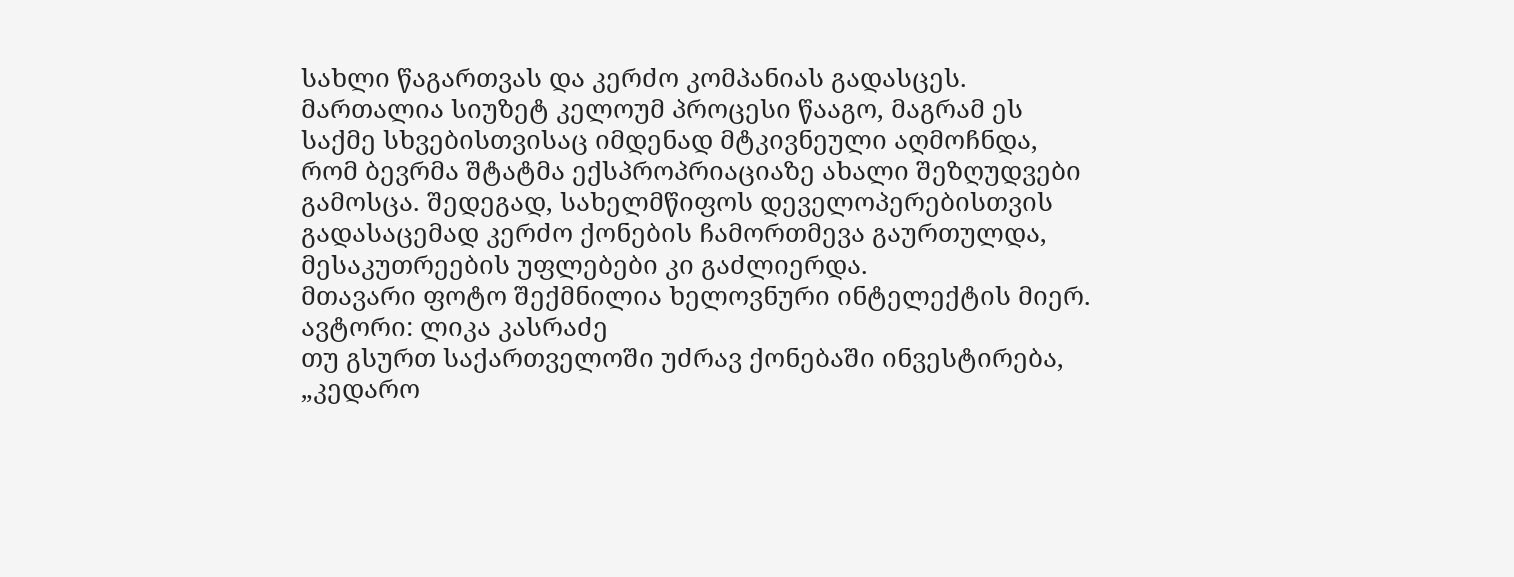სახლი წაგართვას და კერძო კომპანიას გადასცეს.
მართალია სიუზეტ კელოუმ პროცესი წააგო, მაგრამ ეს საქმე სხვებისთვისაც იმდენად მტკივნეული აღმოჩნდა, რომ ბევრმა შტატმა ექსპროპრიაციაზე ახალი შეზღუდვები გამოსცა. შედეგად, სახელმწიფოს დეველოპერებისთვის გადასაცემად კერძო ქონების ჩამორთმევა გაურთულდა, მესაკუთრეების უფლებები კი გაძლიერდა.
მთავარი ფოტო შექმნილია ხელოვნური ინტელექტის მიერ.
ავტორი: ლიკა კასრაძე
თუ გსურთ საქართველოში უძრავ ქონებაში ინვესტირება, „კედარო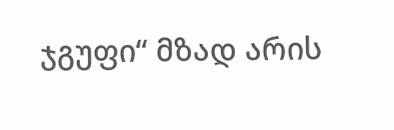ჯგუფი“ მზად არის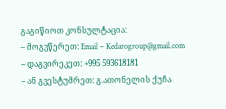გაგიწიოთ კონსულტაცია:
– მოგვწერეთ: Email – Kedarogroup@gmail.com
– დაგვირეკეთ: +995 593618181
– ან გვესტუმრეთ: გ.ათონელის ქუჩა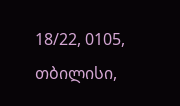18/22, 0105, თბილისი,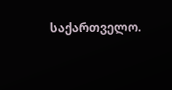საქართველო.